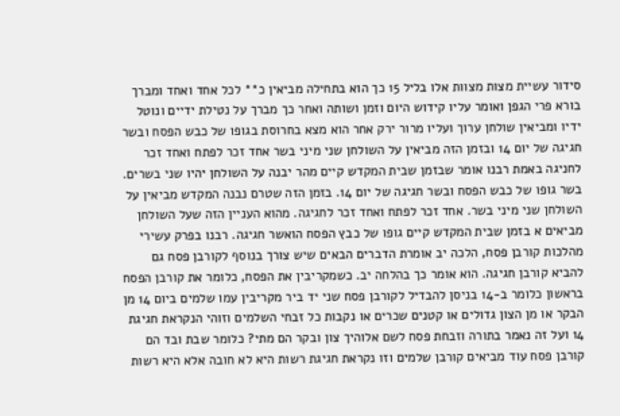סידור עשיית מצות מצוות אלו בליל 15 כך הוא בתחילה מביאין כ** לכל אחד ואחד ומברך בורא פרי הגפן ואומר עליו קידוש היום וזמן ושותה ואחר כך מברך על נטילת ידיים ונוטל ידיו ומביאין שולחן ערוך ועליו מרור ירק אחר הוא מצא בחרוסת בגופו של כבש הפסח ובשר חגיגה של יום 14 ובזמן הזה מביאין על השולחן שני מיני בשר אחד זכר לפתח ואחד זכר לחניגה באמת רבנו אומר שבזמן שבית המקדש קיים מהר יבנה על השולחן יהיו שני בשרים. בשר גופו של כבש הפסח ובשר חגיגה של יום 14. בזמן הזה שטרם נבנה המקדש מביאין על השולחן שני מיני בשר. אחד זכר לפתח ואחד זכר לחגיגה. מהוא העניין הזה שעל השולחן מביאים א בזמן שבית המקדש קיים גופו של כבץ הפסח הואשר חגיגה. רבנו בפרק עשירי מהלכות קורבן פסח, הלכה יב אומרת הדברים הבאים שיש צורך בנוסף לקורבן פסח גם להביא קורבן חגיגה. הוא אומר כך בהלחה יב. כשמקריבין את הפסח, כלומר את קורבן הפסח בראשון כלומר ב-14 בניסן להבדיל לקורבן פסח שני יד ביר מקריבין עמו שלמים ביום 14 מן הבקר או מן הצון גדולים או קטנים שכרים או נקבות כל זבחי השלמים וזוהי הנקראת חגיגת 14 ועל זה נאמר בתורה וזבחת פסח לשם אלוהיך צון ובקר הם מתי? כלומר שבת ובד הם קורבן פסח עוד מביאים קורבן שלמים וזו נקראת חגיגת רשות היא לא חובה אלא היא רשות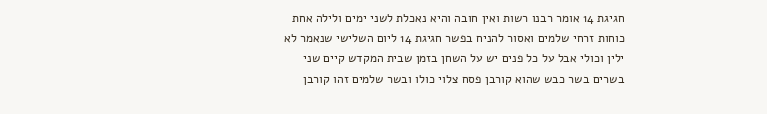חגיגת 14 אומר רבנו רשות ואין חובה והיא נאכלת לשני ימים ולילה אחת כוחות זרחי שלמים ואסור להניח בפשר חגיגת 14 ליום השלישי שנאמר לא ילין וכולי אבל על כל פנים יש על השחן בזמן שבית המקדש קיים שני בשרים בשר כבש שהוא קורבן פסח צלוי כולו ובשר שלמים זהו קורבן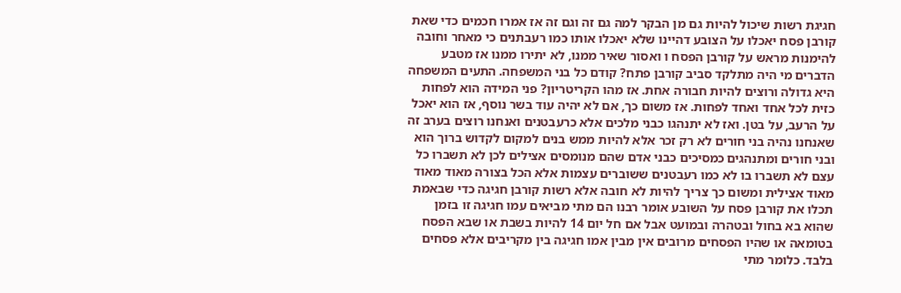חגיגת רשות שיכול להיות גם מן הבקר למה גם זה וגם זה אז אמרו חכמים כדי שאת קורבן פסח יאכלו על הצובע דהיינו שלא יאכלו אותו כמו רעבתנים כי מאחר וחובה להימנות מראש על קורבן הפסח ו ואסור שאיר ממנו, לא יתירו ממנו אז מטבע הדברים מי היה מתלקד סביב קורבן פתח? קודם כל בני המשפחה. התעים המשפחה היא גדולה ורוצים להיות חבורה אחת. אז מהו הקריטריון? פני המידה הוא לפחות כזית לכל אחד ואחד לפחות. אז משום כך, אם לא יהיה עוד בשר נוסף, אז הוא יאכל על הרעב, על בטן. ואז לא יתנהגו כבני מלכים אלא כרעבטנים ואנחנו רוצים בערב זה שאנחנו נהיה בני חורים לא רק זכר אלא להיות ממש בנים למקום לקדוש ברוך הוא ובני חורים ומתנהגים כמסיכים כבני אדם שהם מנומסים אצילים לכן לא תשברו כל עצם לא תשברו בו לא כמו רעבטנים ששוברים עצמות אלא הכל בצורה מאוד מאוד מאוד אצילית ומשום כך צריך להיות לא חובה אלא רשות קורבן חגיגה כדי שבאמת תכלו את קורבן פסח על השובע אומר רבנו הם מתי מביאים עמו חגיגה זו בזמן שהוא בא בחול ובטהרה ובמועט אבל אם חל יום 14 להיות בשבת או שבא הפסח בטומאה או שהיו הפסחים מרובים אין מבין אמו חגיגה בין מקריבים אלא פסחים בלבד. כלומר מתי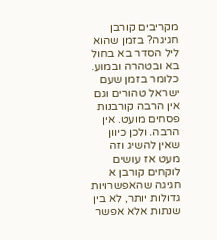מקריבים קורבן חגיגה? בזמן שהוא ליל הסדר בא בחול בא ובטהרה ובמוע. כלומר בזמן שעם ישראל טהורים וגם אין הרבה קורבנות פסחים מועט. אין הרבה. ולכן כיוון שאין להשיג וזה מעט אז עושים לוקחים קורבן א חגיגה שהאפשרויות גדולות יותר, לא בין שנתות אלא אפשר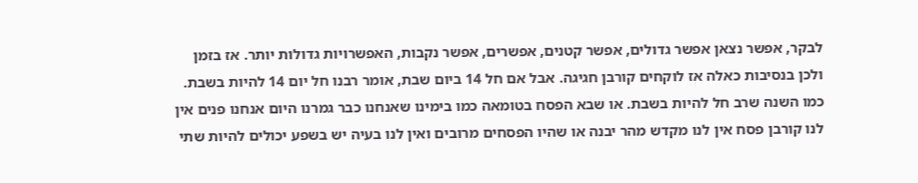לבקר, אפשר נצאן אפשר גדולים, אפשר קטנים, אפשרים, אפשר נקבות, האפשרויות גדולות יותר. אז בזמן ולכן בנסיבות כאלה אז לוקחים קורבן חגיגה. אבל אם חל 14 ביום שבת, אומר רבנו חל יום 14 להיות בשבת. כמו השנה שרב חל להיות בשבת. או שבא הפסח בטומאה כמו בימינו שאנחנו כבר גמרנו היום אנחנו פנים אין לנו קורבן פסח אין לנו מקדש מהר יבנה או שהיו הפסחים מרובים ואין לנו בעיה יש בשפע יכולים להיות שתי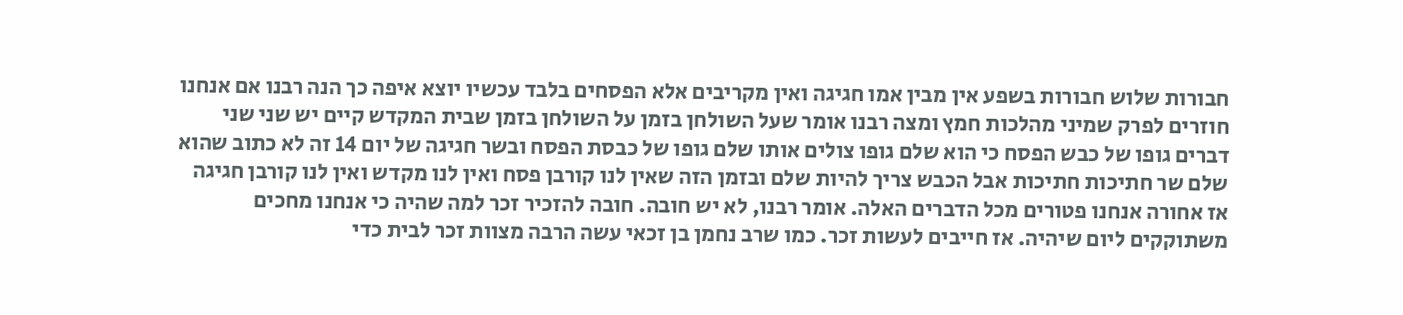חבורות שלוש חבורות בשפע אין מבין אמו חגיגה ואין מקריבים אלא הפסחים בלבד עכשיו יוצא איפה כך הנה רבנו אם אנחנו חוזרים לפרק שמיני מהלכות חמץ ומצה רבנו אומר שעל השולחן בזמן על השולחן בזמן שבית המקדש קיים יש שני שני דברים גופו של כבש הפסח כי הוא שלם גופו צולים אותו שלם גופו של כבסת הפסח ובשר חגיגה של יום 14 זה לא כתוב שהוא שלם שר חתיכות חתיכות אבל הכבש צריך להיות שלם ובזמן הזה שאין לנו קורבן פסח ואין לנו מקדש ואין לנו קורבן חגיגה אז אחורה אנחנו פטורים מכל הדברים האלה. אומר רבנו, לא יש חובה. חובה להזכיר זכר למה שהיה כי אנחנו מחכים משתוקקים ליום שיהיה. אז חייבים לעשות זכר. כמו שרב נחמן בן זכאי עשה הרבה מצוות זכר לבית כדי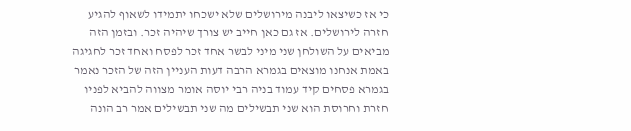כי אז כשיצאו ליבנה מירושלים שלא ישכחו יתמידו לשאוף להגיע חזרה לירושלים. אז גם כאן חייב יש צורך שיהיה זכר. ובזמן הזה מביאים על השולחן שני מיני לבשר אחד זכר לפסח ואחד זכר לחגיגה באמת אנחנו מוצאים בגמרא הרבה דעות העניין הזה של הזכר נאמר בגמרא פסחים קיד עמוד בניה רבי יוסה אומר מצווה להביא לפניו חזרת וחרוסת הוא שני תבשילים מה שני תבשילים אמר רב הונה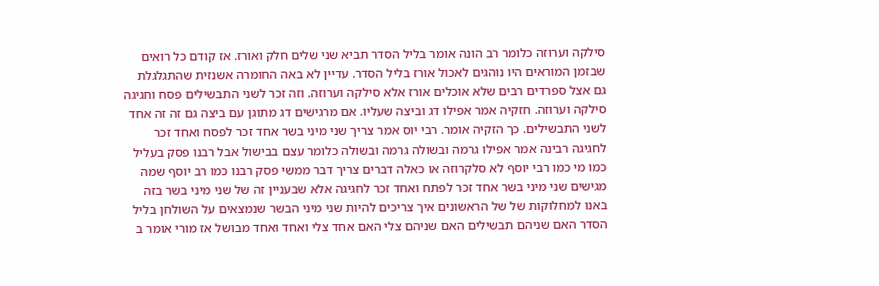סילקה וערוזה כלומר רב הונה אומר בליל הסדר תביא שני שלים חלק ואורז. אז קודם כל רואים שבזמן המוראים היו נוהגים לאכול אורז בליל הסדר. עדיין לא באה החומרה אשנזית שהתגלגלת גם אצל ספרדים רבים שלא אוכלים אורז אלא סילקה וערוזה. וזה זכר לשני התבשילים פסח וחגיגה סילקה וערוזה. חזקיה אמר אפילו דג וביצה שעליו. אם מרגישים דג מתוגן עם ביצה גם זה זה אחד לשני התבשילים. כך הזקיה אומר. רבי יוס אמר צריך שני מיני בשר אחד זכר לפסח ואחד זכר לחגיגה רבינה אמר אפילו גרמה ובשולה גרמה ובשולה כלומר עצם בבישול אבל רבנו פסק בעליל כמו מי כמו רבי יוסף לא סלקרוזה או כאלה דברים צריך דבר ממשי פסק רבנו כמו רב יוסף שמה מגישים שני מיני בשר אחד זכר לפתח ואחד זכר לחגיגה אלא שבעניין זה של שני מיני בשר בזה באנו למחלוקות של של הראשונים איך צריכים להיות שני מיני הבשר שנמצאים על השולחן בליל הסדר האם שניהם תבשילים האם שניהם צלי האם אחד צלי ואחד ואחד מבושל אז מורי אומר ב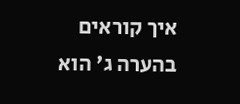איך קוראים בהערה ג' הוא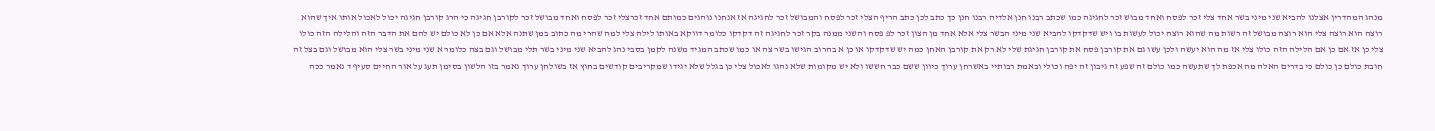מנהג המהדרין אצלנו להביא שני מיני בשר אחד צלי זכר לפסח ואחד מבוש זכר לחגיגה כמו שכתב רבנו חנן אלדיה רבנו חנן כך כתב לכן כתב הריף הצלי זכר לפסח והמבושל זכר לחגיגה אז אנחנו נוהגים כמותם אחד זכרצלי זכר לפסח ואחד מבושל זכר לקורבן חגיגה כי הרג קורבן חגיגה יכול לאכול אותו איך שהוא רוצה הוא רוצה צלי הוא רוצה מבושל זה רשות מה שהוא רוצה יכול לעשות בו ויש שדקדקו להביא שני מיני הבשר צלי אלא אחד מן הצון זכר לפ פסח והשני ממנה בקר זכר לחגיגה זה דקדקו כלומר דווקא באותו לילה צלי למה שהרי מה כתוב במן שתנה אלא אם כן לא כולם יש להם את הדבר הזה והלילה הזה כולו צלי כן אז אם כן אם הלילה הזה כולו צלי אז מה הוא יעשה ולכן עשו גם את קורבן פסח את קורבן חגיגת שלי לא רק את קורבן האחן כמה יש שדקדקו או כן א בהרוב הגישו בשר צה או כמו שכתב המגיד משנה לקמן בסבי נהג להביא שני מיני בשר תלי מבושל וגם בצה כלומר א שני מיני בשר צלי הוא מבושל וגם בצל זה חובת כולם כן כולם כי בדרים האלה מה אכפת לך שתעשה כמו כולם זה שפע זה גיבון זה יפה וכולי ובאמת רבותיי באשרחן ערוך כיוון ששם כבר חששו ולא יש מקומות שלא נהגו לאכול צלי כן בגלל שלא יגידו שמקריבים קודשים בחוץ אז בשולחן ערוך נאמר בזו הלשון בסימן תעג על אור החיים סעיף ד נאמר ככה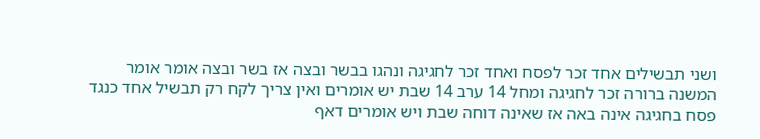ושני תבשילים אחד זכר לפסח ואחד זכר לחגיגה ונהגו בבשר ובצה אז בשר ובצה אומר אומר המשנה ברורה זכר לחגיגה ומחל 14 ערב 14 שבת יש אומרים ואין צריך לקח רק תבשיל אחד כנגד פסח בחגיגה אינה באה אז שאינה דוחה שבת ויש אומרים דאף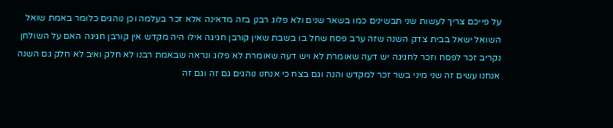על פייכם צריך לעשות שני תבשינים כמו בשאר שנים ולא פלוג רבנן בזה מדאינה אלא זכר בעלמה וכן נוהגים כלומר באמת שואל השואל ישאל בבית צדק השנה שזה ערב פסח שחל בו בשבת שאין קורבן חגיגה אילו היה מקדש אין קורבן חגיגה האם על השולחן נקריב זכר לפסח וזכר לחגיגה יש דעה שאומרת לא ויש דעה שאומרת לא פלוג ונראה שבאמת רבנו לא חלק ואיב לא חלק גם השנה אנחנו עשים זה שני מיני בשר זכר למקדש והנה וגם בצח כי אנחנו נוהגים גם זה וגם זה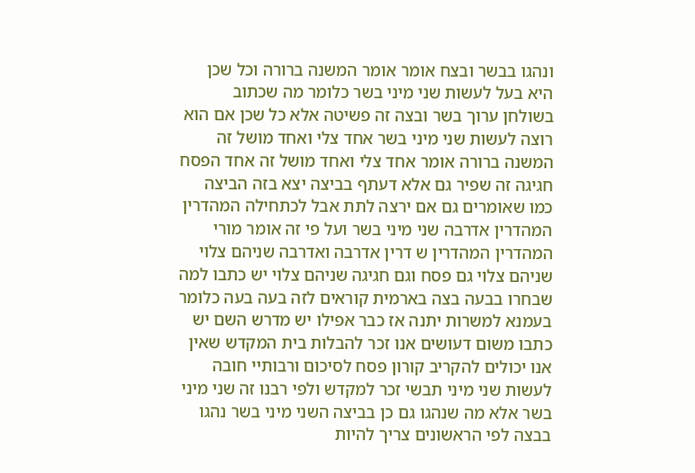ונהגו בבשר ובצח אומר אומר המשנה ברורה וכל שכן היא בעל לעשות שני מיני בשר כלומר מה שכתוב בשולחן ערוך בשר ובצה זה פשיטה אלא כל שכן אם הוא רוצה לעשות שני מיני בשר אחד צלי ואחד מושל זה המשנה ברורה אומר אחד צלי ואחד מושל זה אחד הפסח חגיגה זה שפיר גם אלא דעתף בביצה יצא בזה הביצה כמו שאומרים גם אם ירצה לתת אבל לכתחילה המהדרין המהדרין אדרבה שני מיני בשר ועל פי זה אומר מורי המהדרין המהדרין ש דרין אדרבה ואדרבה שניהם צלוי שניהם צלוי גם פסח וגם חגיגה שניהם צלוי יש כתבו למה שבחרו בבעה בצה בארמית קוראים לזה בעה בעה כלומר בעמנא למשרות יתנה אז כבר אפילו יש מדרש השם יש כתבו משום דעושים אנו זכר להבלות בית המקדש שאין אנו יכולים להקריב קורון פסח לסיכום ורבותיי חובה לעשות שני מיני תבשי זכר למקדש ולפי רבנו זה שני מיני בשר אלא מה שנהגו גם כן בביצה השני מיני בשר נהגו בבצה לפי הראשונים צריך להיות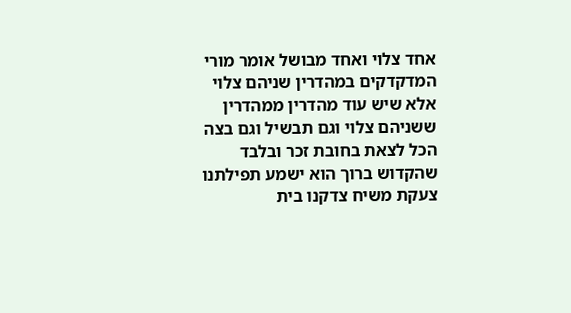אחד צלוי ואחד מבושל אומר מורי המדקדקים במהדרין שניהם צלוי אלא שיש עוד מהדרין ממהדרין ששניהם צלוי וגם תבשיל וגם בצה הכל לצאת בחובת זכר ובלבד שהקדוש ברוך הוא ישמע תפילתנו צעקת משיח צדקנו בית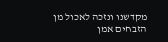מקדשנו ונזכה לאכול מן הזבחים אמן